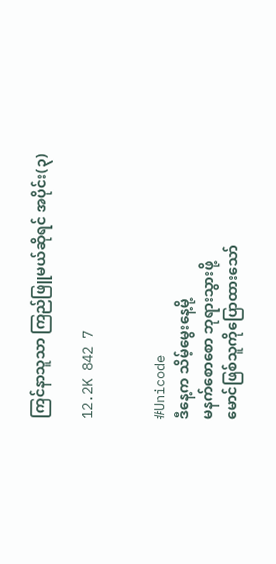ကြင်နာသူသာ ကြည်ဖြူမယ်ဆိုရင် အပိုင်း(၃)

12.2K 842 7


#Unicode
ဒီနေ့က သိမ့်မွေးနေ့မို့
မနက်စောစော ဘုရားသွားဖို့
မောင်ဖြစ်သူကိုပြောထားသော်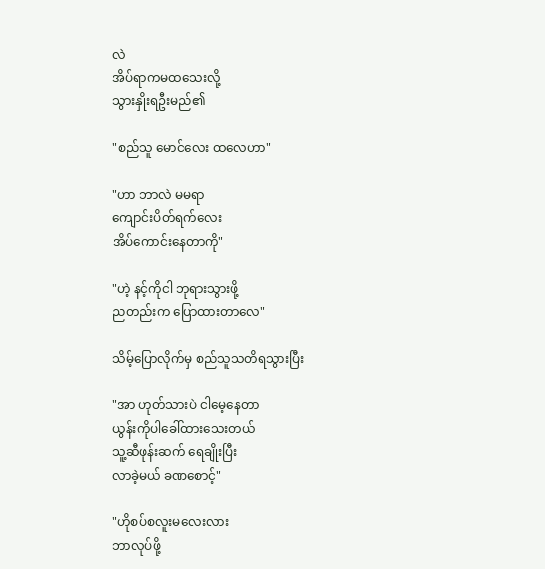လဲ
အိပ်ရာကမထသေးလို့
သွားနှိုးရဦးမည်၏

"စည်သူ မောင်လေး ထလေဟာ"

"ဟာ ဘာလဲ မမရာ
ကျောင်းပိတ်ရက်လေး
အိပ်ကောင်းနေတာကို"

"ဟဲ့ နင့်ကိုငါ ဘုရားသွားဖို့
ညတည်းက ပြောထားတာလေ"

သိမ့်ပြောလိုက်မှ စည်သူသတိရသွားပြီး

"အာ ဟုတ်သားပဲ ငါမေ့နေတာ
ယွန်းကိုပါခေါ်ထားသေးတယ်
သူ့ဆီဖုန်းဆက် ရေချိုးပြီး
လာခဲ့မယ် ခဏစောင့်"

"ဟိုစပ်စလူးမလေးလား
ဘာလုပ်ဖို့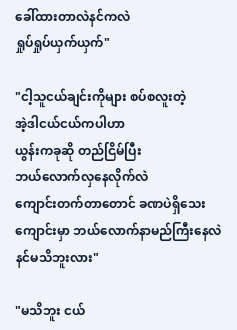ခေါ်ထားတာလဲနင်ကလဲ
ရှုပ်ရှုပ်ယှက်ယှက်"

"ငါ့သူငယ်ချင်းကိုများ စပ်စလူးတဲ့
အဲ့ဒါငယ်ငယ်ကပါဟာ
ယွန်းကခုဆို တည်ငြိမ်ပြီး
ဘယ်လောက်လှနေလိုက်လဲ
ကျောင်းတက်တာတောင် ခဏပဲရှိသေး
ကျောင်းမှာ ဘယ်လောက်နာမည်ကြီးနေလဲ
နင်မသိဘူးလား"

"မသိဘူး ငယ်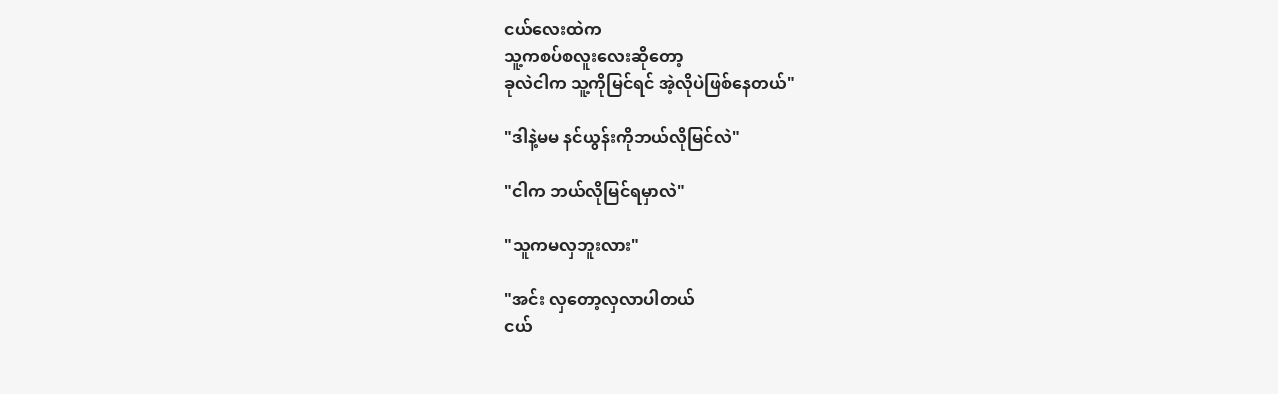ငယ်လေးထဲက
သူ့ကစပ်စလူးလေးဆိုတော့
ခုလဲငါက သူ့ကိုမြင်ရင် အဲ့လိုပဲဖြစ်နေတယ်"

"ဒါနဲ့မမ နင်ယွန်းကိုဘယ်လိုမြင်လဲ"

"ငါက ဘယ်လိုမြင်ရမှာလဲ"

"သူကမလှဘူးလား"

"အင်း လှတော့လှလာပါတယ်
ငယ်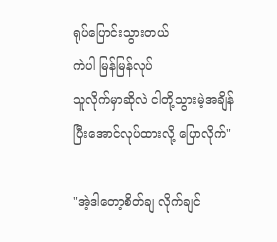ရုပ်ပြောင်းသွားတယ်
ကဲပါ မြန်မြန်လုပ်
သူလိုက်မှာဆိုလဲ ငါတို့သွားမဲ့အချိန်
ပြီးအောင်လုပ်ထားလို့ ပြောလိုက်"

"အဲ့ဒါ‌တော့စိတ်ချ လိုက်ချင်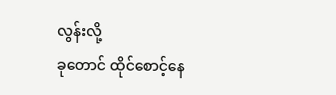လွန်းလို့
ခုတောင် ထိုင်စောင့်နေ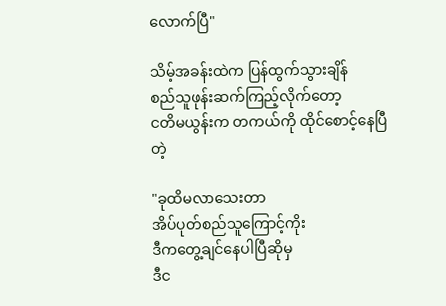လောက်ပြီ"

သိမ့်အခန်းထဲက ပြန်ထွက်သွားချိန်
စည်သူဖုန်းဆက်ကြည့်လိုက်တော့
ငတိမယွန်းက တကယ်ကို ထိုင်စောင့်နေပြီတဲ့

"ခုထိမလာ‌သေးတာ
အိပ်ပုတ်စည်သူကြောင့်ကိုး
ဒီကတွေ့ချင်နေပါပြီဆိုမှ
ဒီင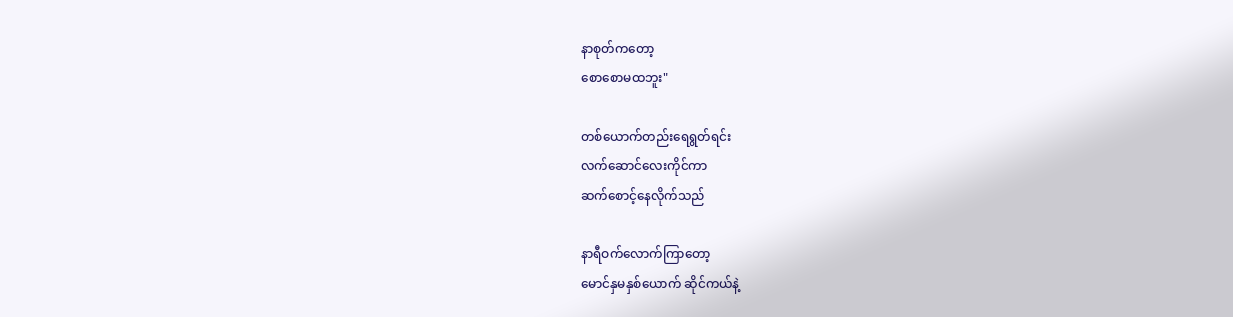နာစုတ်ကတော့
စောစောမထဘူး"

တစ်ယောက်တည်းရေရွတ်ရင်း
လက်ဆောင်လေးကိုင်ကာ
ဆက်‌စောင့်နေလိုက်သည်

နာရီဝက်လောက်ကြာတော့
မောင်နှမနှစ်ယောက် ဆိုင်ကယ်နဲ့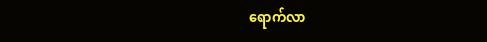ရောက်လာ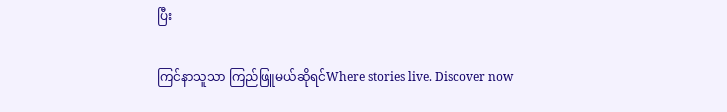ပြီး

ကြင်နာသူသာ ကြည်ဖြူမယ်ဆိုရင်Where stories live. Discover now